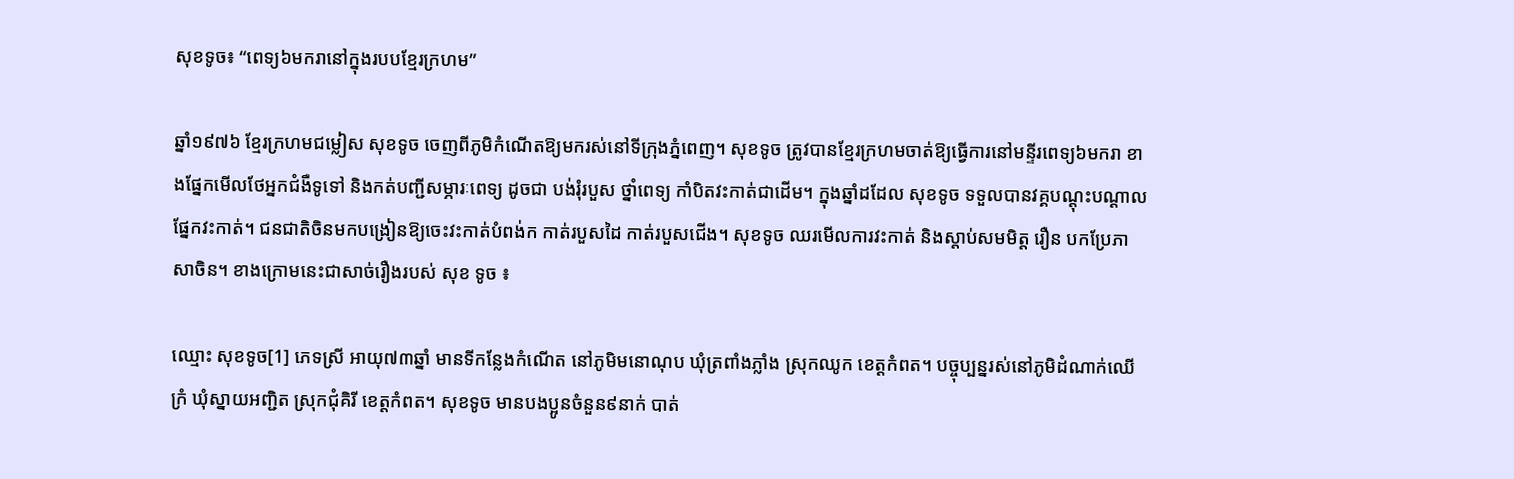សុខទូច៖ “ពេទ្យ៦មករានៅក្នុងរបបខ្មែរក្រហម”

ឆ្នាំ១៩៧៦ ខ្មែរក្រហមជម្លៀស សុខទូច ចេញពីភូមិកំណើតឱ្យមករស់នៅទីក្រុងភ្នំពេញ។ សុខទូច ត្រូវបានខ្មែរក្រហមចាត់ឱ្យធ្វើការនៅមន្ទីរពេទ្យ៦មករា ខាងផ្នែកមើលថែអ្នកជំងឺទូទៅ និងកត់បញ្ជីសម្ភារៈពេទ្យ ដូចជា បង់រុំរបួស ថ្នាំពេទ្យ កាំបិតវះកាត់ជាដើម។ ក្នុងឆ្នាំដដែល សុខទូច ទទួលបានវគ្គបណ្តុះបណ្តាលផ្នែកវះកាត់។ ជនជាតិចិនមកបង្រៀនឱ្យចេះវះកាត់បំពង់ក កាត់របួសដៃ កាត់របួសជើង។ សុខទូច ឈរមើលការវះកាត់ និងស្តាប់សមមិត្ត រឿន បកប្រែភាសាចិន។ ខាងក្រោមនេះជាសាច់រឿងរបស់ សុខ ទូច ៖

ឈ្មោះ សុខទូច[1] ភេទស្រី អាយុ៧៣ឆ្នាំ មានទីកន្លែងកំណើត នៅភូមិមនោណុប ឃុំត្រពាំងភ្លាំង ស្រុកឈូក ខេត្តកំពត។ បច្ចុប្បន្នរស់នៅភូមិដំណាក់ឈើក្រំ ឃុំស្នាយអញ្ជិត ស្រុកជុំគិរី ខេត្តកំពត។ សុខទូច មានបងប្អូនចំនួន៩នាក់ បាត់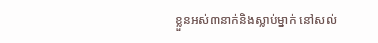ខ្លួនអស់៣នាក់និងស្លាប់ម្នាក់ នៅសល់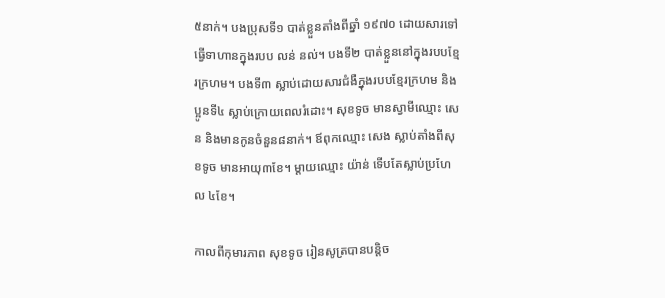៥នាក់។ បងប្រុសទី១ បាត់ខ្លួនតាំងពីឆ្នាំ ១៩៧០ ដោយសារទៅធ្វើទាហានក្នុងរបប លន់ នល់។ បងទី២ បាត់ខ្លួននៅក្នុងរបបខ្មែរក្រហម។ បងទី៣ ស្លាប់ដោយសារជំងឺក្នុងរបបខ្មែរក្រហម និងប្អូនទី៤ ស្លាប់ក្រោយពេលរំដោះ។ សុខទូច មានស្វាមីឈ្មោះ សេន និងមានកូនចំនួន៨នាក់។ ឪពុកឈ្មោះ សេង ស្លាប់តាំងពីសុខទូច មានអាយុ៣ខែ។ ម្ដាយឈ្មោះ យ៉ាន់ ទើបតែស្លាប់ប្រហែល ៤ខែ។

កាលពីកុមារភាព សុខទូច រៀនសូត្របានបន្តិច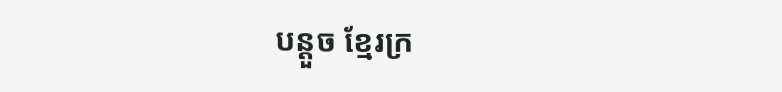បន្តួច ខ្មែរក្រ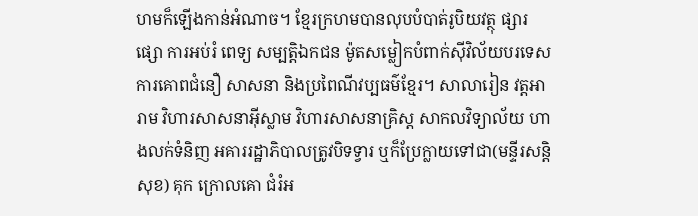ហមក៏ឡើងកាន់អំណាច។ ខ្មែរក្រហមបានលុបបំបាត់រូបិយវត្ថុ ផ្សារផ្សោ ការអប់រំ ពេទ្យ សម្បត្តិឯកជន ម៉ូតសម្លៀកបំពាក់ស៊ីវិល័យបរទេស ការគោពជំនឿ សាសនា និងប្រពៃណីវប្បធម៌ខ្មែរ។ សាលារៀន វត្តអារាម វិហារសាសនាអ៊ីស្លាម វិហារសាសនាគ្រិស្ដ សាកលវិទ្យាល័យ ហាងលក់ទំនិញ អគាររដ្ឋាភិបាលត្រូវបិទទ្វារ ឬក៏ប្រែក្លាយទៅជា(មន្ទីរសន្ដិសុខ) គុក ក្រោលគោ ជំរំអ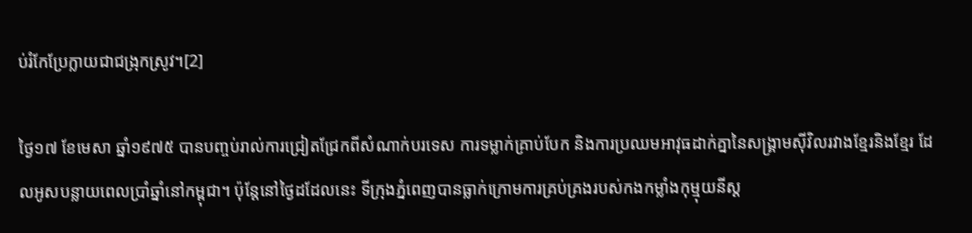ប់រំកែប្រែក្លាយជាជង្រុកស្រូវ។[2]

ថ្ងៃ១៧ ខែមេសា ឆ្នាំ១៩៧៥ បានបញ្ចប់រាល់ការជ្រៀតជ្រែកពីសំណាក់បរទេស ការទម្លាក់គ្រាប់បែក និងការប្រឈមអាវុធដាក់គ្នានៃសង្រ្គាមស៊ីវិលរវាងខ្មែរនិងខ្មែរ ដែលអូសបន្លាយពេលប្រាំឆ្នាំនៅកម្ពុជា។ ប៉ុន្ដែនៅថ្ងៃដដែលនេះ ទីក្រុងភ្នំពេញបានធ្លាក់ក្រោមការគ្រប់គ្រងរបស់កងកម្លាំងកុម្មុយនីស្ដ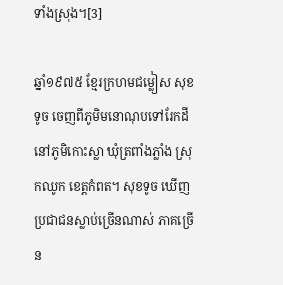ទាំងស្រុង។[3]

ឆ្នាំ១៩៧៥ ខ្មែរក្រហមជម្លៀស សុខទូច ចេញពីភូមិមនោណុបទៅរែកដីនៅភូមិកោះស្លា ឃុំត្រពាំងភ្លាំង ស្រុកឈូក ខេត្តកំពត។ សុខទូច ឃើញប្រជាជនស្លាប់ច្រើនណាស់ ភាគច្រើន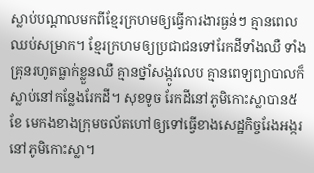ស្លាប់បណ្ដាលមកពីខ្មែរក្រហមឲ្យធ្វើការងារធ្ងន់ៗ គ្មានពេលឈប់សម្រាក។ ខ្មែរក្រហមឲ្យប្រជាជនទៅរែកដីទាំងឈឺ ទាំងគ្រុនរហូតធ្លាក់ខ្លួនឈឺ គ្មានថ្នាំសង្កូវលេប គ្មានពេទ្យព្យាបាលក៏ស្លាប់នៅកន្លែងរែកដី។ សុខទូច រែកដីនៅភូមិកោះស្លាបាន៥ខែ មេកងខាងក្រុមចល័តហៅឲ្យទៅធ្វើខាងសេដ្ឋកិច្ចរែងអង្ករនៅភូមិកោះស្លា។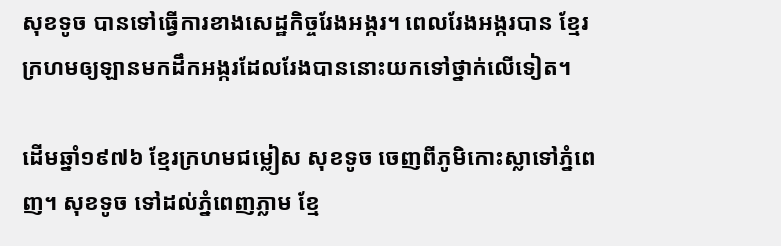សុខទូច បានទៅធ្វើការខាងសេដ្ឋកិច្ចរែងអង្ករ។ ពេលរែងអង្ករបាន ខ្មែរក្រហមឲ្យឡានមកដឹកអង្ករដែលរែងបាននោះយកទៅថ្នាក់លើទៀត។

ដើមឆ្នាំ១៩៧៦ ខ្មែរក្រហមជម្លៀស សុខទូច ចេញពីភូមិកោះស្លាទៅភ្នំពេញ។ សុខទូច ទៅដល់ភ្នំពេញភ្លាម ខ្មែ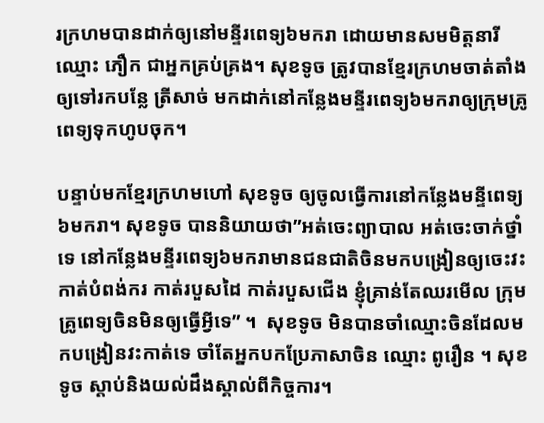រក្រហមបានដាក់ឲ្យនៅមន្ទីរពេទ្យ៦មករា ដោយមានសមមិត្តនារីឈ្មោះ ភឿក ជាអ្នកគ្រប់គ្រង។ សុខទូច ត្រូវបានខ្មែរក្រហមចាត់តាំងឲ្យទៅរកបន្លែ ត្រីសាច់ មកដាក់នៅកន្លែងមន្ទីរពេទ្យ៦មករាឲ្យក្រុមគ្រូពេទ្យទុកហូបចុក។

បន្ទាប់មកខ្មែរក្រហមហៅ សុខទូច ឲ្យចូលធ្វើការនៅកន្លែងមន្ទីពេទ្យ៦មករា។ សុខទូច បាននិយាយថា”អត់ចេះព្យាបាល អត់ចេះចាក់ថ្នាំទេ នៅកន្លែងមន្ទីរពេទ្យ៦មករាមានជនជាតិចិនមកបង្រៀនឲ្យចេះវះកាត់បំពង់ករ កាត់របួសដៃ កាត់របួសជើង ខ្ញុំគ្រាន់តែឈរមើល ក្រុមគ្រូពេទ្យចិនមិនឲ្យធ្វើអ្វីទេ” ។  សុខទូច មិនបានចាំឈ្មោះចិនដែលមកបង្រៀនវះកាត់ទេ ចាំតែអ្នកបកប្រែភាសាចិន ឈ្មោះ ពូរឿន ។ សុខទូច ស្ដាប់និងយល់ដឹងស្គាល់ពីកិច្ចការ។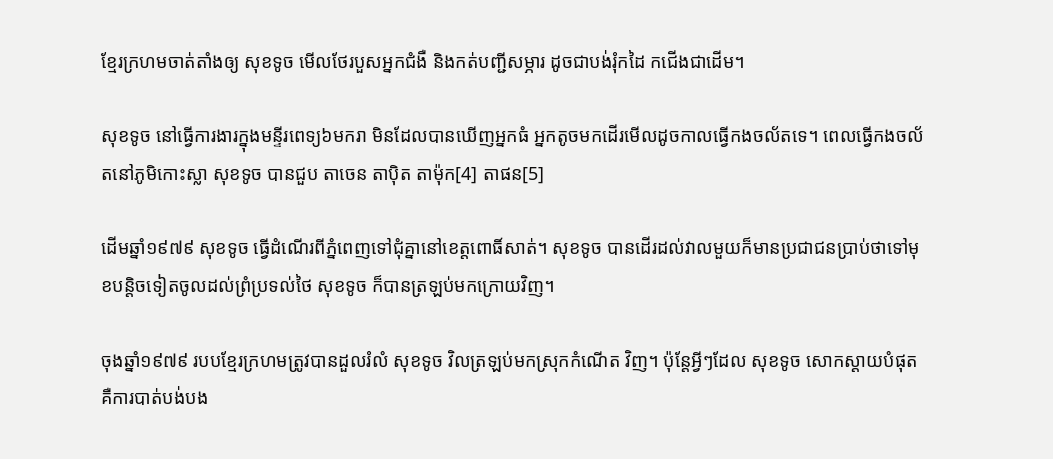ខ្មែរក្រហមចាត់តាំងឲ្យ សុខទូច មើលថែរបួសអ្នកជំងឺ និងកត់បញ្ជីសម្ភារ ដូចជាបង់រុំកដៃ កជើងជាដើម។

សុខទូច នៅធ្វើការងារក្នុងមន្ទីរពេទ្យ៦មករា មិនដែលបានឃើញអ្នកធំ អ្នកតូចមកដើរមើលដូចកាលធ្វើកងចល័តទេ។ ពេលធ្វើកងចល័តនៅភូមិកោះស្លា សុខទូច បានជួប តាចេន តាប៉ិត តាម៉ុក[4] តាផន[5]

ដើមឆ្នាំ១៩៧៩ សុខទូច ធ្វើដំណើរពីភ្នំពេញទៅជុំគ្នានៅខេត្តពោធិ៍សាត់។ សុខទូច បានដើរដល់វាលមួយក៏មានប្រជាជនប្រាប់ថាទៅមុខបន្តិចទៀតចូលដល់ព្រំប្រទល់ថៃ សុខទូច ក៏បានត្រឡប់មកក្រោយវិញ។

ចុងឆ្នាំ១៩៧៩ របបខ្មែរក្រហមត្រូវបានដួលរំលំ សុខទូច វិលត្រឡប់មកស្រុកកំណើត វិញ។ ប៉ុន្ដែអ្វីៗដែល សុខទូច សោកស្ដាយបំផុតគឺការបាត់បង់បង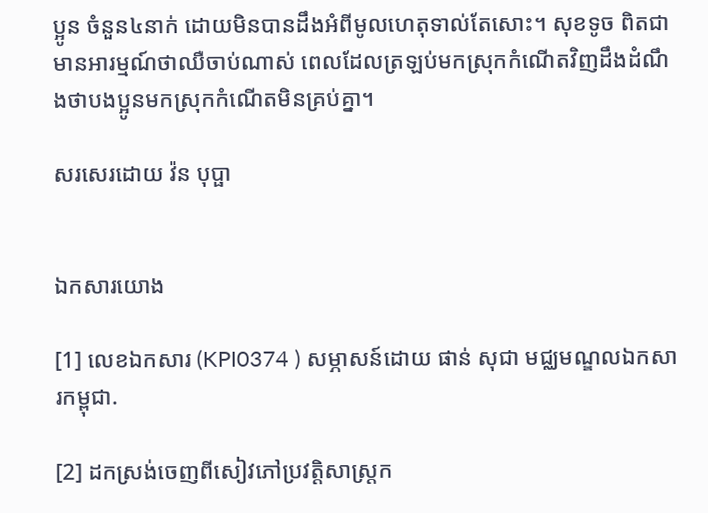ប្អូន ចំនួន៤នាក់ ដោយមិនបានដឹងអំពីមូលហេតុទាល់តែសោះ។ សុខទូច ពិតជាមានអារម្មណ៍ថាឈឺចាប់ណាស់ ពេលដែលត្រឡប់មកស្រុកកំណើតវិញដឹងដំណឹងថាបងប្អូនមកស្រុកកំណើតមិនគ្រប់គ្នា។

សរសេរដោយ វ៉ន បុប្ផា


ឯកសារយោង

[1] លេខឯកសារ (KPI0374 ) សម្ភាសន៍ដោយ ផាន់ សុជា មជ្ឈមណ្ឌលឯកសារកម្ពុជា.

[2] ដកស្រង់ចេញពីសៀវភៅប្រវត្តិសាស្រ្ដក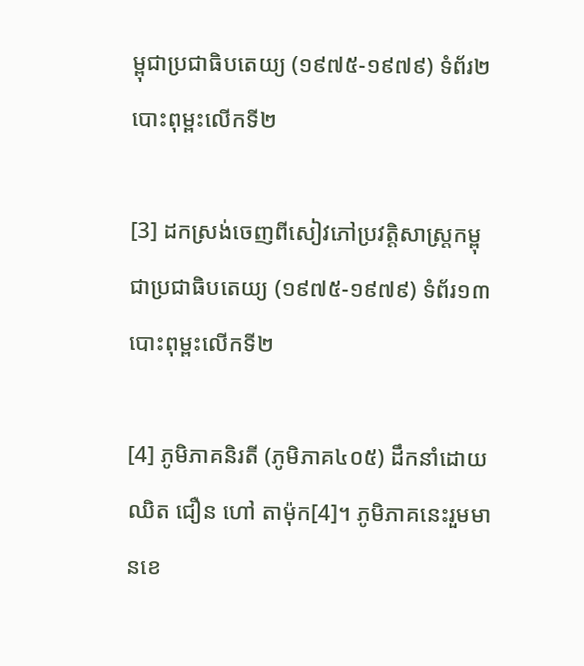ម្ពុជាប្រជាធិបតេយ្យ (១៩៧៥-១៩៧៩) ទំព័រ២ បោះពុម្ពះលើកទី២

[3] ដកស្រង់ចេញពីសៀវភៅប្រវត្តិសាស្រ្ដកម្ពុជាប្រជាធិបតេយ្យ (១៩៧៥-១៩៧៩) ទំព័រ១៣ បោះពុម្ពះលើកទី២

[4] ភូមិភាគនិរតី (ភូមិភាគ៤០៥) ដឹកនាំដោយ ឈិត ជឿន ហៅ តាម៉ុក[4]។ ភូមិភាគនេះរួមមានខេ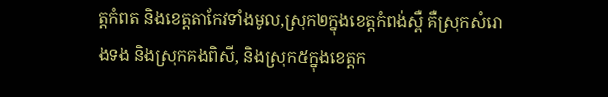ត្តកំពត និងខេត្តតាកែវទាំងមូល,ស្រុក២ក្នុងខេត្តកំពង់ស្ពឺ គឺស្រុកសំរោងទង និងស្រុកគងពិសី, និងស្រុក៥ក្នុងខេត្តក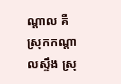ណ្ដាល គឺស្រុកកណ្ដាលស្ទឹង ស្រុ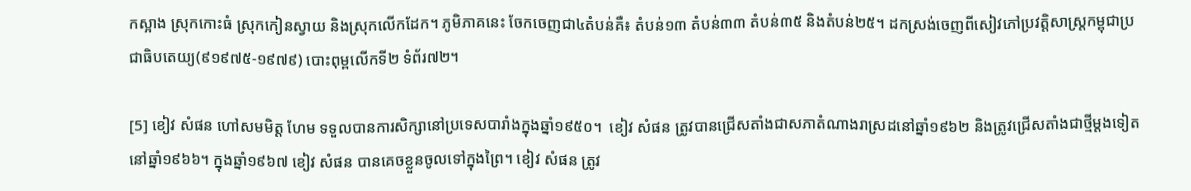កស្អាង ស្រុកកោះធំ ស្រុកកៀនស្វាយ និងស្រុកលើកដែក។ ភូមិភាគនេះ ចែកចេញជា៤តំបន់គឺ៖ តំបន់១៣ តំបន់៣៣ តំបន់៣៥ និងតំបន់២៥។ ដកស្រង់ចេញពីសៀវភៅប្រវត្តិសាស្រ្ដកម្ពុជាប្រជាធិបតេយ្យ(៩១៩៧៥-១៩៧៩) បោះពុម្ពលើកទី២ ទំព័រ៧២។

[5] ខៀវ សំផន ហៅសមមិត្ត ហែម ទទួលបានការសិក្សានៅប្រទេសបារាំងក្នុងឆ្នាំ១៩៥០។  ខៀវ សំផន ត្រូវបានជ្រើសតាំងជាសភាតំណាងរាស្រដនៅឆ្នាំ១៩៦២ និងត្រូវជ្រើសតាំងជាថ្មីម្ដងទៀតនៅឆ្នាំ១៩៦៦។ ក្នុងឆ្នាំ១៩៦៧ ខៀវ សំផន បានគេចខ្លួនចូលទៅក្នុងព្រៃ។ ខៀវ សំផន ត្រូវ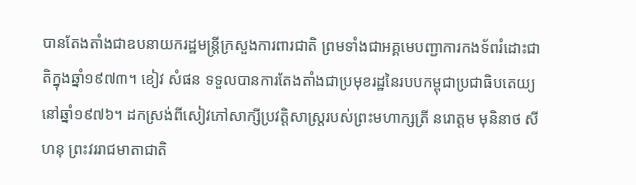បានតែងតាំងជាឧបនាយករដ្ឋមន្រ្ដីក្រសួងការពារជាតិ ព្រមទាំងជាអគ្គមេបញ្ជាការកងទ័ពរំដោះជាតិក្នុងឆ្នាំ១៩៧៣។ ខៀវ សំផន ទទួលបានការតែងតាំងជាប្រមុខរដ្ឋនៃរបបកម្ពុជាប្រជាធិបតេយ្យនៅឆ្នាំ១៩៧៦។ ដកស្រង់ពីសៀវភៅសាក្សីប្រវត្តិសាស្រ្ដរបស់ព្រះមហាក្សត្រី នរោត្តម មុនិនាថ សីហនុ ព្រះវររាជមាតាជាតិ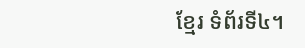ខ្មែរ ទំព័រទី៤។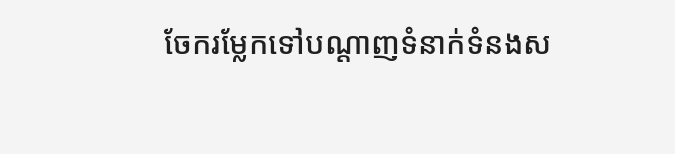ចែករម្លែកទៅបណ្តាញទំនាក់ទំនងស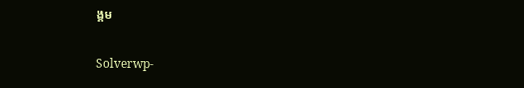ង្គម

Solverwp-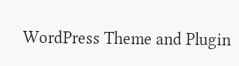WordPress Theme and Plugin